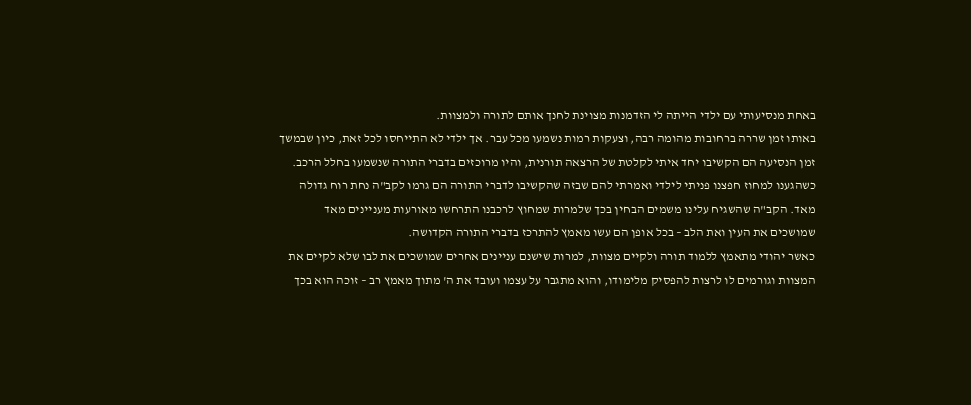באחת מנסיעותי עם ילדי הייתה לי הזדמנות מצוינת לחנך אותם לתורה ולמצוות.
באותו זמן שררה ברחובות מהומה רבה, וצעקות רמות נשמעו מכל עבר. אך ילדי לא התייחסו לכל זאת, כיון שבמשך זמן הנסיעה הם הקשיבו יחד איתי לקלטת של הרצאה תורנית, והיו מרוכזים בדברי התורה שנשמעו בחלל הרכב.
כשהגענו למחוז חפצנו פניתי לילדי ואמרתי להם שבזה שהקשיבו לדברי התורה הם גרמו לקב"ה נחת רוח גדולה מאד. הקב"ה שהשגיח עלינו משמים הבחין בכך שלמרות שמחוץ לרכבנו התרחשו מאורעות מעניינים מאד שמושכים את העין ואת הלב – בכל אופן הם עשו מאמץ להתרכז בדברי התורה הקדושה.
כאשר יהודי מתאמץ ללמוד תורה ולקיים מצוות, למרות שישנם עניינים אחרים שמושכים את לבו שלא לקיים את המצוות וגורמים לו לרצות להפסיק מלימודו, והוא מתגבר על עצמו ועובד את ה' מתוך מאמץ רב – זוכה הוא בכך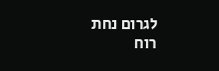לגרום נחת רוח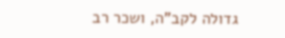גדולה לקב"ה, ושכר רב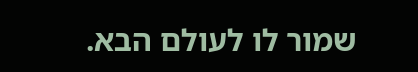שמור לו לעולם הבא.